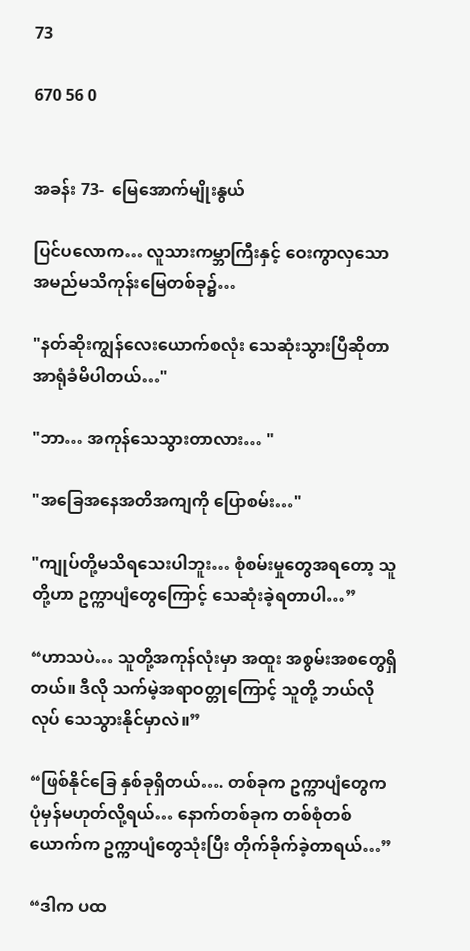73

670 56 0


အခန်း 73-  မြေအောက်မျိုးနွယ်

ပြင်ပလောက… လူသားကမ္ဘာကြီးနှင့် ဝေးကွာလှသော အမည်မသိကုန်းမြေတစ်ခု၌…

"နတ်ဆိုးကျွန်လေးယောက်စလုံး သေဆုံးသွားပြီဆိုတာ အာရုံခံမိပါတယ်…"

"ဘာ… အကုန်‌သေသွားတာလား… "

"အခြေအနေအတိအကျကို ပြောစမ်း…"

"ကျုပ်တို့မသိရသေးပါဘူး… စုံစမ်းမှုတွေအရတော့ သူတို့ဟာ ဥက္ကာပျံတွေကြောင့် သေဆုံးခဲ့ရတာပါ…”

“ဟာသပဲ… သူတို့အကုန်လုံးမှာ အထူး အစွမ်းအစတွေရှိတယ်။ ဒီလို သက်မဲ့အရာဝတ္တုကြောင့် သူတို့ ဘယ်လိုလုပ် သေသွားနိုင်မှာလဲ။”

“ဖြစ်နိုင်ခြေ နှစ်ခုရှိတယ်…. တစ်ခုက ဥက္ကာပျံတွေက ပုံမှန်မဟုတ်လို့ရယ်… နောက်တစ်ခုက တစ်စုံတစ်ယောက်က ဥက္ကာပျံတွေသုံးပြီး တိုက်ခိုက်ခဲ့တာရယ်…”

“ဒါက ပထ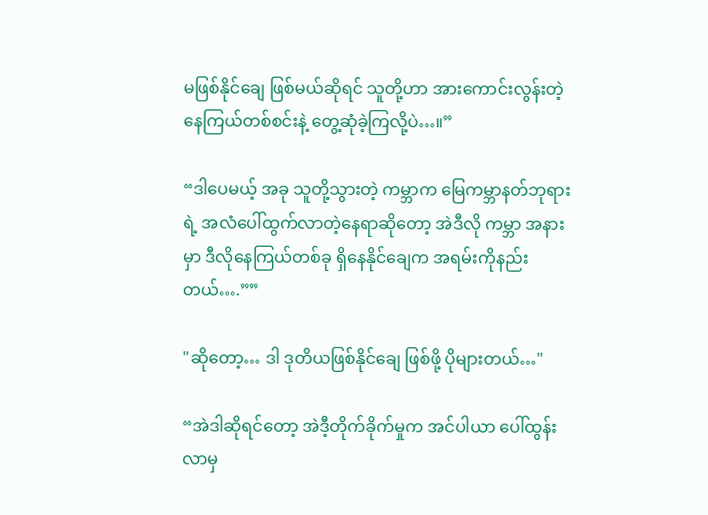မဖြစ်နိုင်ချေ ဖြစ်မယ်ဆိုရင် သူတို့ဟာ အားကောင်းလွန်းတဲ့ နေကြယ်တစ်စင်းနဲ့ တွေ့ဆုံခဲ့ကြလို့ပဲ…။”

“ဒါပေမယ့် အခု သူတို့သွားတဲ့ ကမ္ဘာက မြေကမ္ဘာနတ်ဘုရားရဲ့ အလံပေါ်ထွက်လာတဲ့နေရာဆို‌တော့ အဲဒီလို ကမ္ဘာ အနားမှာ ဒီလိုနေကြယ်တစ်ခု ရှိနေနိုင်ချေက အရမ်းကိုနည်းတယ်….””

"ဆိုတော့… ဒါ ဒုတိယဖြစ်နိုင်ချေ ဖြစ်ဖို့ ပိုများတယ်…"

“အဲဒါဆိုရင်တော့ အဲဒီ့တိုက်ခိုက်မှုက အင်ပါယာ ပေါ်ထွန်းလာမှ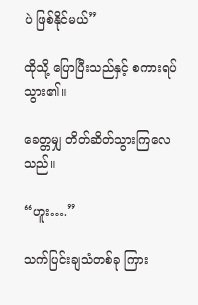ပဲ ဖြစ်နိုင်မယ်”

ထိုသို့ ပြောပြီးသည်နှင့် စကားရပ်သွား၏။

ခေတ္တမျှ တိတ်ဆိတ်သွားကြလေသည်။

“ဟူး….”

သက်ပြင်းချသံတစ်ခု ကြား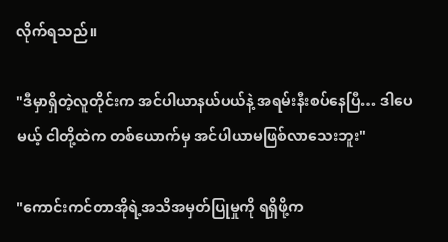လိုက်ရသည်။

"ဒီမှာရှိတဲ့လူတိုင်းက အင်ပါယာနယ်ပယ်နဲ့ အရမ်းနီးစပ်နေပြီ… ဒါပေမယ့် ငါတို့ထဲက တစ်ယောက်မှ အင်ပါယာမဖြစ်လာသေးဘူး"

"ကောင်းကင်တာအိုရဲ့အသိအမှတ်ပြုမှုကို ရရှိဖို့က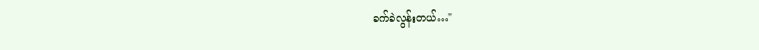ခက်ခဲလွန်းတယ်…"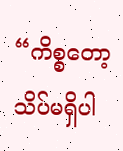“ကိစ္စတော့ သိပ်မရှိပါ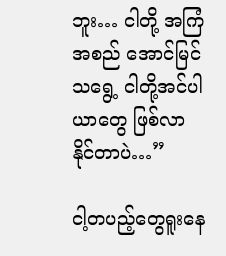ဘူး… ငါတို့ အကြံအစည် အောင်မြင်သရွေ့ ငါတို့အင်ပါယာတွေ ဖြစ်လာနိုင်တာပဲ…”

ငါ့တပည့်တွေရူးနေ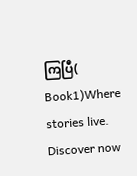ကြပြီ( Book1)Where stories live. Discover now